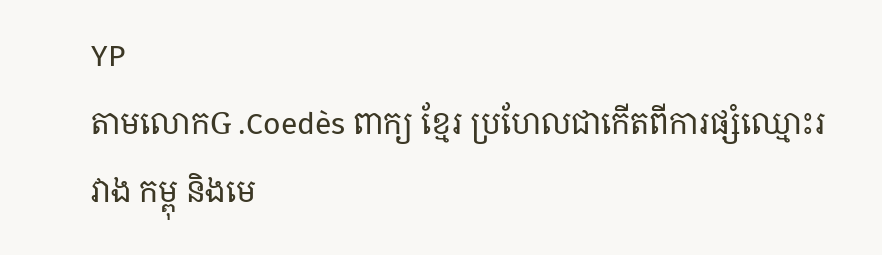YP
តាមលោកG .Coedès ពាក្យ ខ្មែរ ប្រហែលជាកើតពីការផ្សំឈ្មោះរវាង កម្ពុ និងមេ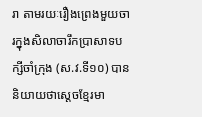រា តាមរយៈរឿងព្រេងមួយចារក្នុងសិលាចារឹកប្រាសាទបក្សីចាំក្រុង (ស.វ.ទី១០) បាននិយាយថាស្ដេចខ្មែរមា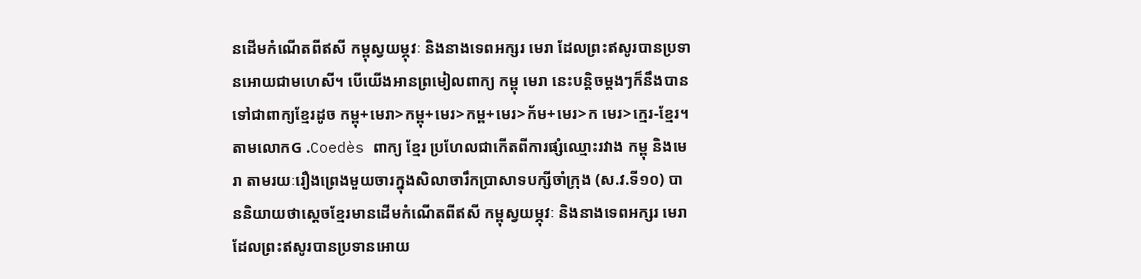នដើមកំណើតពីឥសី កម្ពុស្វយម្ភុវៈ និងនាងទេពអក្សរ មេរា ដែលព្រះឥសូរបានប្រទានអោយជាមហេសី។ បើយើងអានព្រមៀលពាក្យ កម្ពុ មេរា នេះបន្តិចម្ដងៗក៏នឹងបានទៅជាពាក្យខ្មែរដូច កម្ពុ+មេរា>កម្ពុ+មេរ>កម្ព+មេរ>ក័ម+មេរ>ក មេរ>ក្មេរ-ខ្មែរ។
តាមលោកG .Coedès ពាក្យ ខ្មែរ ប្រហែលជាកើតពីការផ្សំឈ្មោះរវាង កម្ពុ និងមេរា តាមរយៈរឿងព្រេងមួយចារក្នុងសិលាចារឹកប្រាសាទបក្សីចាំក្រុង (ស.វ.ទី១០) បាននិយាយថាស្ដេចខ្មែរមានដើមកំណើតពីឥសី កម្ពុស្វយម្ភុវៈ និងនាងទេពអក្សរ មេរា ដែលព្រះឥសូរបានប្រទានអោយ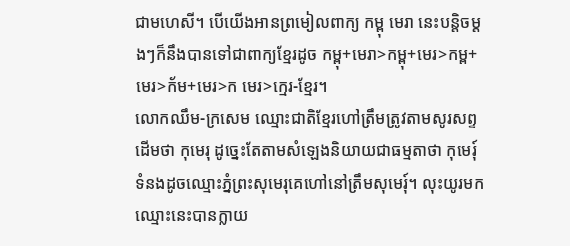ជាមហេសី។ បើយើងអានព្រមៀលពាក្យ កម្ពុ មេរា នេះបន្តិចម្ដងៗក៏នឹងបានទៅជាពាក្យខ្មែរដូច កម្ពុ+មេរា>កម្ពុ+មេរ>កម្ព+មេរ>ក័ម+មេរ>ក មេរ>ក្មេរ-ខ្មែរ។
លោកឈឹម-ក្រសេម ឈ្មោះជាតិខ្មែរហៅត្រឹមត្រូវតាមសូរសព្ទដើមថា កុមេរុ ដូច្នេះតែតាមសំឡេងនិយាយជាធម្មតាថា កុមេរុ៍ ទំនងដូចឈ្មោះភ្នំព្រះសុមេរុគេហៅនៅត្រឹមសុមេរុ៍។ លុះយូរមកឈ្មោះនេះបានក្លាយ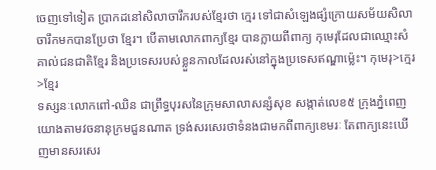ចេញទៅទៀត ប្រាកដនៅសិលាចារឹករបស់ខ្មែរថា ក្មេរ ទៅជាសំឡេងផ្សំក្រោយសម័យសិលាចារឹកមកបានប្រែថា ខ្មែរ។ បើតាមលោកពាក្យខ្មែរ បានក្លាយពីពាក្យ កុមេរុដែលជាឈ្មោះសំគាល់ជនជាតិខ្មែរ និងប្រទេសរបស់ខ្លួនកាលដែលរស់នៅក្នុងប្រទេសឥណ្ឌាម៉្លេះ។ កុមេរុ>ក្មេរ>ខ្មែរ
ទស្សនៈលោកពៅ-ឈិន ជាព្រឹទ្ធបុរសនៃក្រុមសាលាសន្សំសុខ សង្កាត់លេខ៥ ក្រុងភ្នំពេញ យោងតាមវចនានុក្រមជួនណាត ទ្រង់សរសេរថាទំនងជាមកពីពាក្យខេមរៈ តែពាក្យនេះឃើញមានសរសេរ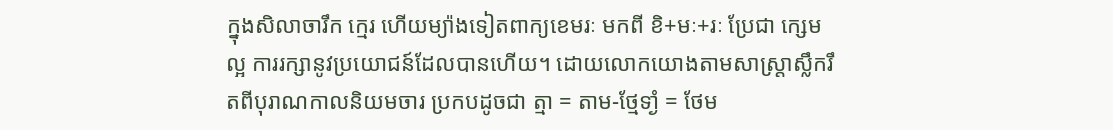ក្នុងសិលាចារឹក ក្មេរ ហើយម្យ៉ាងទៀតពាក្យខេមរៈ មកពី ខិ+មៈ+រៈ ប្រែជា ក្សេមល្អ ការរក្សានូវប្រយោជន៍ដែលបានហើយ។ ដោយលោកយោងតាមសាស្ត្រាស្លឹករឹតពីបុរាណកាលនិយមចារ ប្រកបដូចជា ត្មា = តាម-ថ្មែទាំ្ង = ថែម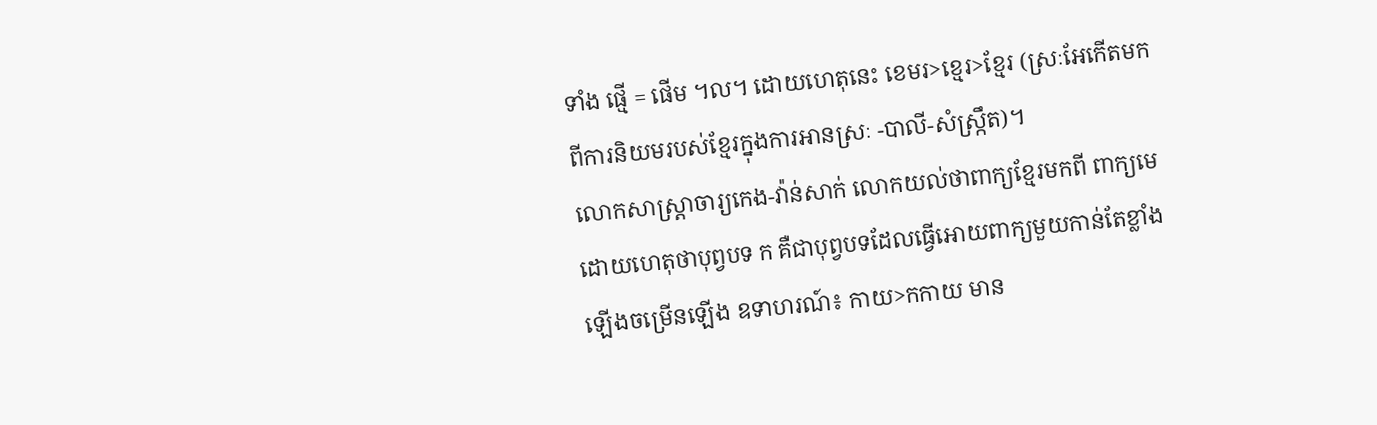ទាំង ផ្មើ = ផើម ។ល។ ដោយហេតុនេះ ខេមរ>ខ្មេរ>ខ្មែរ (ស្រៈអែកើតមក ពីការនិយមរបស់ខ្មែរក្នុងការអានស្រៈ -បាលី-សំស្ក្រឹត)។
លោកសាស្ត្រាចារ្យកេង-វ៉ាន់សាក់ លោកយល់ថាពាក្យខ្មែរមកពី ពាក្យមេ ដោយហេតុថាបុព្វបទ ក គឺជាបុព្វបទដែលធ្វើអោយពាក្យមួយកាន់តែខ្លាំងឡើងចម្រើនឡើង ឧទាហរណ៍៖ កាយ>កកាយ មាន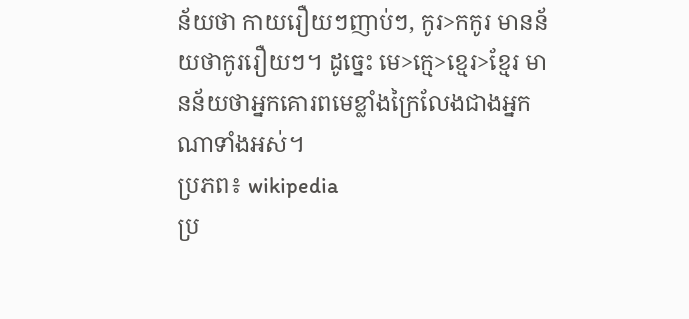ន័យថា កាយរឿយៗញាប់ៗ, កូរ>កកូរ មានន័យថាកូររឿយៗ។ ដូច្នេះ មេ>ក្មេ>ខ្មេរ>ខ្មែរ មានន័យថាអ្នកគោរពមេខ្លាំងក្រៃលែងជាងអ្នកណាទាំងអស់។
ប្រភព៖ wikipedia
ប្រ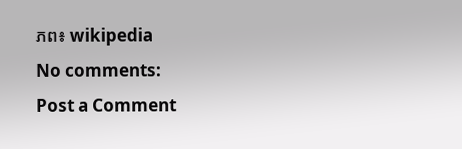ភព៖ wikipedia
No comments:
Post a Comment